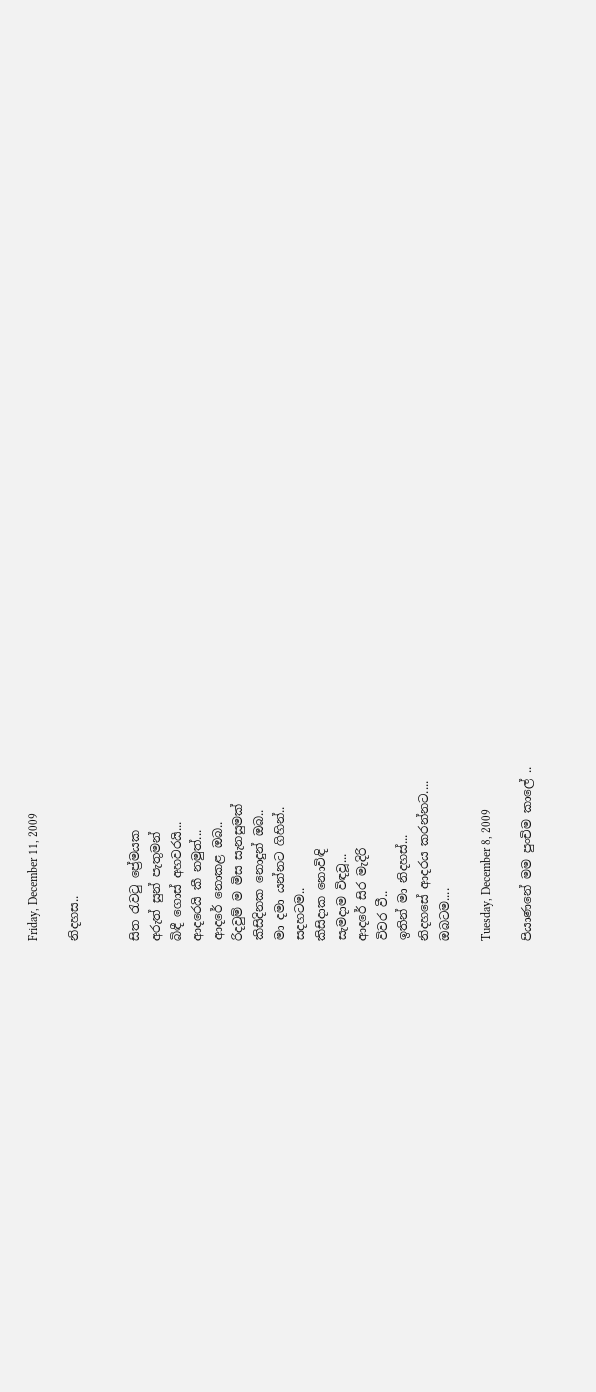Friday, December 11, 2009

නිදහස..


සිත ‍රැව‍ටු ප්‍රේමයක
අරුත් සුන් පැතුමන්
බිඳී ගොස් අහවරයි...
ආදරෙයි කී නමුත්...
ආදරේ නොකළ ඔබ..
රිදවුම් ම මිස සැනසුමක්
කිසිදිනක නොදුන් ඔබ..
මා දමා යන්නට ගිහින්..
සදහටම..
කිසිදාක නොවිඳි
සැමදාම විඳවූ...
ආදරේ සිර මැදිරි
විවර වී..
ඉතින් මා නිදහස්...
නිදහසේ ආදරය කරන්නට....
ඔබටම....

Tuesday, December 8, 2009

පියාණනේ මම පුංචිම කාලේ ..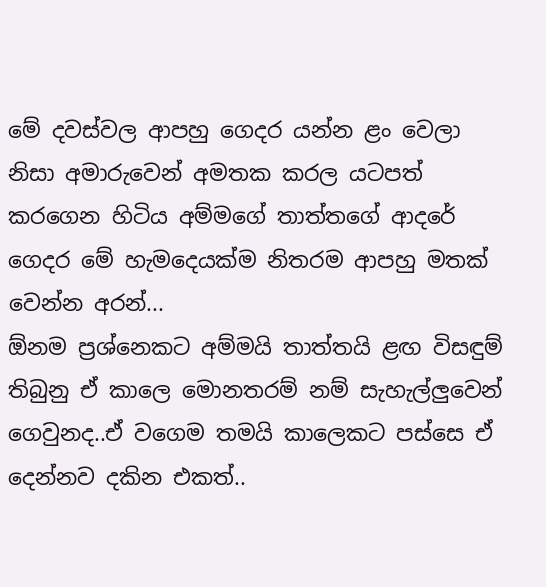මේ දවස්වල ආපහු ගෙදර යන්න ළං වෙලා නිසා අමාරුවෙන් අමතක කරල යටපත් කරගෙන හිටිය අම්මගේ තාත්තගේ ආදරේ ගෙදර මේ හැමදෙයක්ම නිතරම ආපහු මතක් වෙන්න අරන්...
ඕනම ප්‍රශ්නෙකට අම්මයි තාත්තයි ළඟ විසඳුම් තිබුනු ඒ කාලෙ මොනතරම් නම් සැහැල්ලුවෙන් ගෙවුනද..ඒ වගෙම තමයි කාලෙකට පස්සෙ ඒ දෙන්නව දකින එකත්..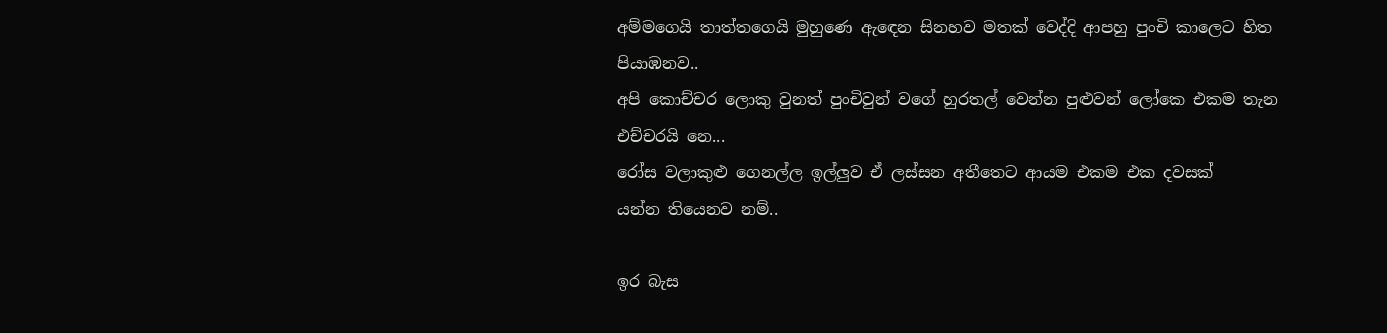අම්මගෙයි තාත්තගෙයි මුහුණෙ ඇ‍ඳෙන සිනහව මතක් වෙද්දි ආපහු පුංචි කාලෙට හිත පියාඹනව..
අපි කොච්චර ලොකු වුනත් පුංචිවුන් වගේ හුරතල් වෙන්න පුළුවන් ලෝකෙ එකම තැන
එච්චරයි නෙ...
රෝස වලාකුළු ගෙනල්ල ඉල්ලුව ඒ ලස්සන අතීතෙට ආයම එකම එක දවසක්
යන්න තියෙනව නම්..

ඉර බැස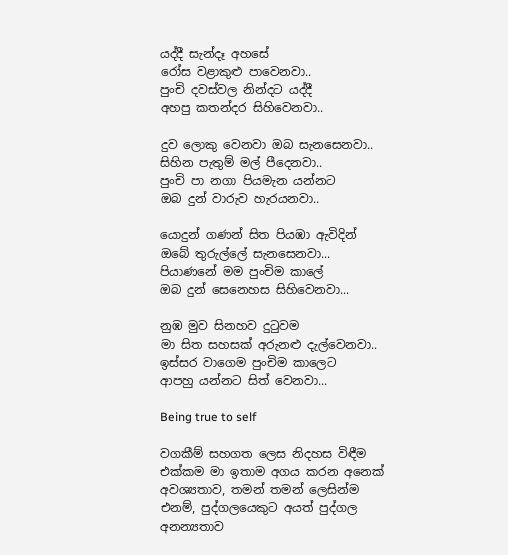යද්දී සැන්දෑ අහසේ
රෝස වළාකුළු පාවෙනවා..
පුංචි දවස්වල නින්දට යද්දී
අහපු කතන්දර සිහිවෙනවා..

දුව ලොකු වෙනවා ඔබ සැනසෙනවා..
සිහින පැතුම් මල් පීදෙනවා..
පුංචි පා නගා පියමැන යන්නට
ඔබ දුන් වාරුව හැරයනවා..

යොදුන් ගණන් සිත පියඹා ඇවිදින්
ඔබේ තුරුල්ලේ සැනසෙනවා...
පියාණනේ මම පුංචිම කාලේ
ඔබ දුන් සෙනෙහස සිහිවෙනවා...

නුඹ මුව සිනහව දු‍ටුවම
මා සිත සහසක් අරුනළු දැල්වෙනවා..
ඉස්සර වාගෙම පුංචිම කාලෙට
ආපහු යන්නට සිත් වෙනවා...

Being true to self

වගකීම් සහගත ලෙස නිදහස විඳීම එක්කම මා ඉතාම අගය කරන අනෙක් අවශ්‍යතාව, තමන් තමන් ලෙසින්ම එනම්, පුද්ගලයෙකුට අයත් පුද්ගල අනන්‍යතාව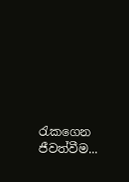රැකගෙන ජීවත්වීම...